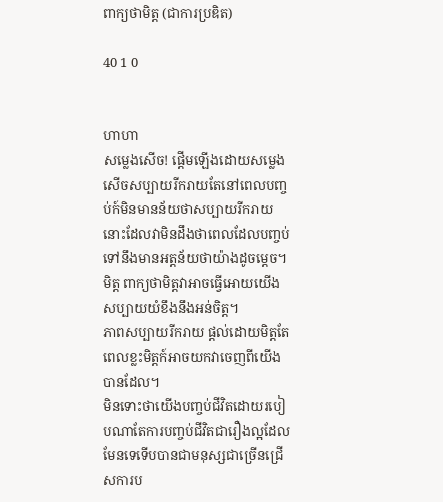ពាក្យថាមិត្ត (ជាការប្រឌិត)

40 1 0


ហាហា
សម្លេងសើច! ផ្ដើមឡើងដោយសម្លេងសើចសប្បាយរីករាយតែនៅពេលបញ្ចប់ក៍មិនមានន័យថាសប្បាយរីករាយនោះដែលវាមិនដឹងថាពេលដែលបញ្ចប់ទៅនឹងមានអត្តន័យថាយ៉ាងដូចម្ដេច។
មិត្ត ពាក្យថាមិត្តវាអាចធ្វើអោយយើងសប្បាយយំខឹងនឹងអន់ចិត្ត។
ភាពសប្បាយរីករាយ ផ្ដល់ដោយមិត្តតែពេលខ្លះមិត្តក៍អាចយកវាចេញពីយើងបានដែល។
មិនទោះថាយើងបញ្ចប់ជីវិតដោយរបៀបណាតែការបញ្ចប់ជីវិតជារឿងល្អដែលមែនទេទើបបានជាមនុស្សជាច្រើនជ្រើសការប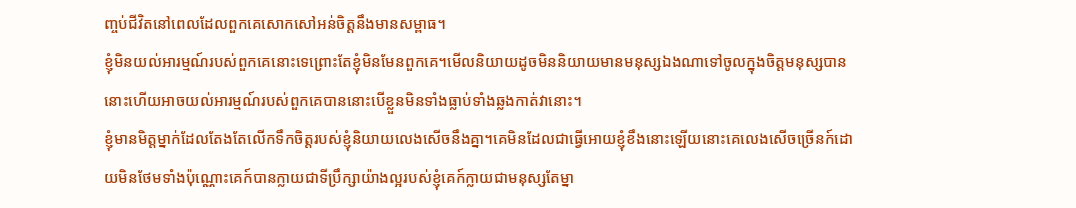ញ្ចប់ជីវិតនៅពេលដែលពួកគេសោកសៅអន់ចិត្តនឹងមានសម្ពាធ។
ខ្ញុំមិនយល់អារម្មណ៍របស់ពួកគេនោះទេព្រោះតែខ្ញុំមិនមែនពួកគេ។មើលនិយាយដូចមិននិយាយមានមនុស្សឯងណាទៅចូលក្នុងចិត្តមនុស្សបាននោះហើយអាចយល់អារម្មណ៍របស់ពួកគេបាននោះបើខ្លួនមិនទាំងធ្លាប់ទាំងឆ្លងកាត់វានោះ។
ខ្ញុំមានមិត្តម្នាក់ដែលតែងតែលើកទឹកចិត្តរបស់ខ្ញុំនិយាយលេងសើចនឹងគ្នា។គេមិនដែលជាធ្វើអោយខ្ញុំខឹងនោះឡើយនោះគេលេងសើចច្រើនក៍ដោយមិនថែមទាំងប៉ុណ្ណោះគេក៍បានក្លាយជាទីប្រឹក្សាយ៉ាងល្អរបស់ខ្ញុំគេក៍ក្លាយជាមនុស្សតែម្នា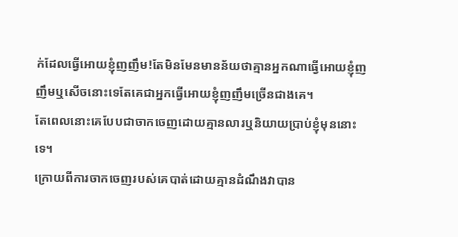ក់ដែលធ្វើអោយខ្ញុំញញឹម!តែមិនមែនមានន័យថាគ្មានអ្នកណាធ្វើអោយខ្ញុំញញឹមឬសើចនោះទេតែគេជាអ្នកធ្វើអោយខ្ញុំញញឹមច្រើនជាងគេ។
តែពេលនោះគេបែបជាចាកចេញដោយគ្មានលារឬនិយាយប្រាប់ខ្ញុំមុននោះទេ។
ក្រោយពីការចាកចេញរបស់គេបាត់ដោយគ្មានដំណឹងវាបាន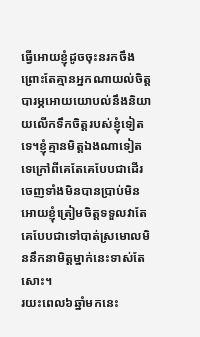ធ្វើអោយខ្ញុំដូចចុះនរកចឹងព្រោះតែគ្មានអ្នកណាយល់ចិត្តបារម្ភអោយយោបល់នឹងនិយាយលើកទឹកចិត្តរបស់ខ្ញុំទៀតទេ។ខ្ញុំគ្មានមិត្តឯងណាទៀតទេក្រៅពីគេតែគេបែបជាដើរចេញទាំងមិនបានប្រាប់មិនអោយខ្ញុំត្រៀមចិត្តទទួលវាតែគេបែបជាទៅបាត់ស្រមោលមិននឹកនាមិត្តម្នាក់នេះទាស់តែសោះ។
រយះពេល៦ឆ្នាំមកនេះ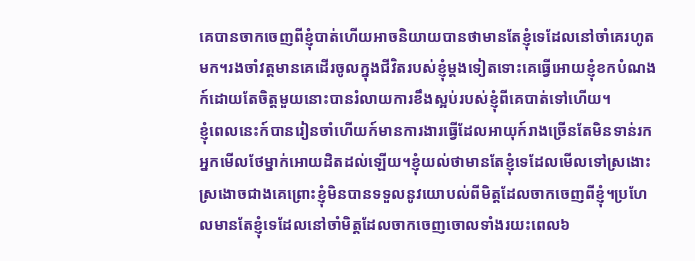គេបានចាកចេញពីខ្ញុំបាត់ហើយអាចនិយាយបានថាមានតែខ្ញុំទេដែលនៅចាំគេរហូតមក។រងចាំវត្តមានគេដើរចូលក្នុងជីវិតរបស់ខ្ញុំម្ដងទៀតទោះគេធ្វើអោយខ្ញុំខកបំណងក៍ដោយតែចិត្តមួយនោះបានរំលាយការខឹងស្អប់របស់ខ្ញុំពីគេបាត់ទៅហើយ។
ខ្ញុំពេលនេះក៍បានរៀនចាំហើយក៍មានការងារធ្វើដែលអាយុក៍រាងច្រើនតែមិនទាន់រកអ្នកមើលថែម្នាក់អោយដិតដល់ឡើយ។ខ្ញុំយល់ថាមានតែខ្ញុំទេដែលមើលទៅស្រងោះស្រងោចជាងគេព្រោះខ្ញុំមិនបានទទួលនូវយោបល់ពីមិត្តដែលចាកចេញពីខ្ញុំ។ប្រហែលមានតែខ្ញុំទេដែលនៅចាំមិត្តដែលចាកចេញចោលទាំងរយះពេល៦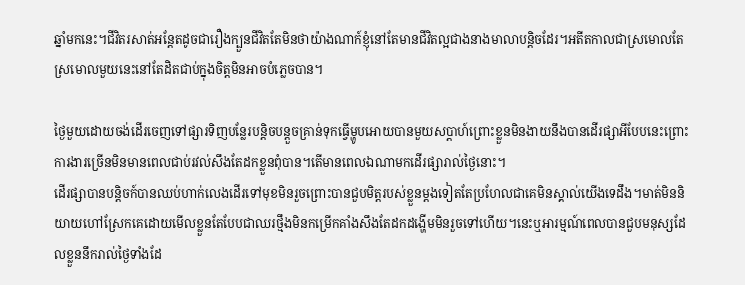ឆ្នាំមកនេះ។ជីវិតរសាត់អន្ដែតដូចជារឿងក្បួនជីវិតតែមិនថាយ៉ាងណាក៍ខ្ញុំនៅតែមានជីវិតល្អជាងនាងមាលាបន្តិចដែរ។អតីតកាលជាស្រមោលតែស្រមោលមួយនេះនៅតែដិតជាប់ក្នុងចិត្តមិនអាចបំភ្លេចបាន។

ថ្ងៃមួយដោយចង់ដើរចេញទៅផ្សារទិញបន្លែរបន្តិចបន្តួចគ្រាន់ទុកធ្វើម្ហូបអោយបានមួយសប្តាហ៍ព្រោះខ្លួនមិនងាយនឹងបានដើរផ្សាអីបែបនេះព្រោះការងារច្រើនមិនមានពេលជាប់រវល់សឹងតែដកខ្លួនពុំបាន។តើមានពេលឯណាមកដើរផ្សារាល់ថ្ងៃនោះ។
ដើរផ្សាបានបន្តិចក៍បានឈប់ហាក់លេងដើរទៅមុខមិនរួចព្រោះបានជួបមិត្តរបស់ខ្លួនម្ដងទៀតតែប្រហែលជាគេមិនស្គាល់យើងទេដឹង។មាត់មិននិយាយហៅស្រែកគេដោយមើលខ្លួនតែបែបជាឈរថ្មឹងមិនកម្រើកគាំងសឹងតែដកដង្ហើមមិនរួចទៅហើយ។នេះឬអារម្មណ៍ពេលបានជួបមនុស្សដែលខ្លួននឹករាល់ថ្ងៃទាំងដែ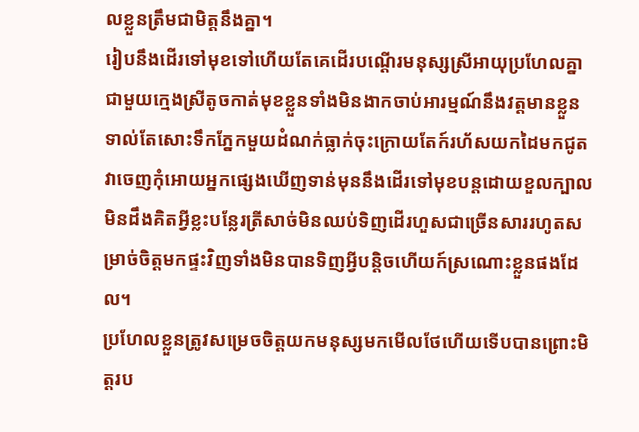លខ្លួនត្រឹមជាមិត្តនឹងគ្នា។
រៀបនឹងដើរទៅមុខទៅហើយតែគេដើរបណ្ដើរមនុស្សស្រីអាយុប្រហែលគ្នាជាមួយក្មេងស្រីតូចកាត់មុខខ្លួនទាំងមិនងាកចាប់អារម្មណ៍នឹងវត្តមានខ្លួនទាល់តែសោះទឹកភ្នែកមួយដំណក់ធ្លាក់ចុះក្រោយតែក៍រហ័សយកដៃមកជូតវាចេញកុំអោយអ្នកផ្សេងឃើញទាន់មុននឹងដើរទៅមុខបន្តដោយខួលក្បាលមិនដឹងគិតអ្វីខ្លះបន្លែរត្រីសាច់មិនឈប់ទិញដើរហួសជាច្រើនសាររហូតសម្រាច់ចិត្តមកផ្ទះវិញទាំងមិនបានទិញអ្វីបន្តិចហើយក៍ស្រណោះខ្លួនផងដែល។
ប្រហែលខ្លួនត្រូវសម្រេចចិត្តយកមនុស្សមកមើលថែហើយទើបបានព្រោះមិត្តរប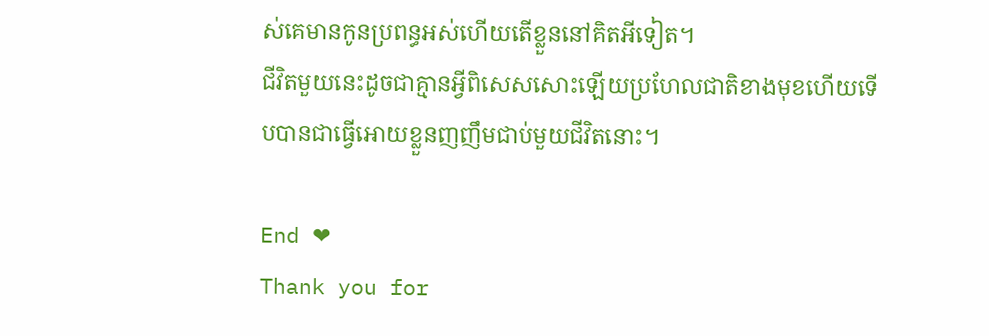ស់គេមានកូនប្រពន្ធអស់ហើយតើខ្លួននៅគិតអីទៀត។
ជីវិតមួយនេះដូចជាគ្មានអ្វីពិសេសសោះឡើយប្រហែលជាតិខាងមុខហើយទើបបានជាធ្វើអោយខ្លួនញញឹមជាប់មួយជីវិតនោះ។

End ❤
Thank you for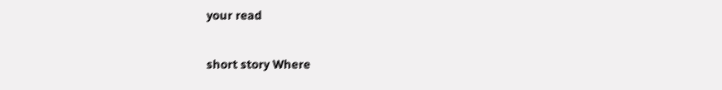your read

short story Where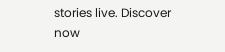stories live. Discover now